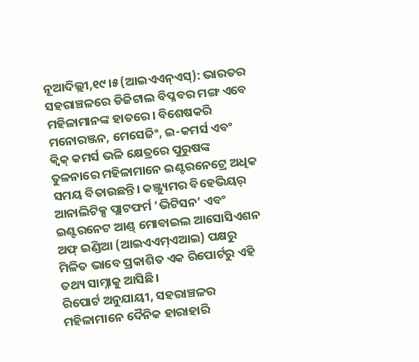ନୂଆଦିଲ୍ଲୀ,୧୯।୫(ଆଇଏଏନ୍ଏସ୍): ଭାରତର ସହରାଞ୍ଚଳରେ ଡିଜିଟାଲ ବିପ୍ଳବର ମଙ୍ଗ ଏବେ ମହିଳାମାନଙ୍କ ହାତରେ। ବିଶେଷକରି ମନୋରଞ୍ଜନ, ମେସେଜିଂ, ଇ-କମର୍ସ ଏବଂ କ୍ୱିକ୍ କମର୍ସ ଭଳି କ୍ଷେତ୍ରରେ ପୁରୁଷଙ୍କ ତୁଳନାରେ ମହିଳାମାନେ ଇଣ୍ଟରନେଟ୍ରେ ଅଧିକ ସମୟ ବିତାଉଛନ୍ତି। କଞ୍ଜ୍ୟୁମର ବିହେଭିୟର୍ ଆନାଲିଟିକ୍ସ ପ୍ଲାଟଫର୍ମ ‘ଭିଟିସନ’ ଏବଂ ଇଣ୍ଟରନେଟ ଆଣ୍ଡ୍ ମୋବାଇଲ ଆସୋସିଏଶନ ଅଫ୍ ଇଣ୍ଡିଆ (ଆଇଏଏମ୍ଏଆଇ) ପକ୍ଷରୁ ମିଳିତ ଭାବେ ପ୍ରକାଶିତ ଏକ ରିପୋର୍ଟରୁ ଏହି ତଥ୍ୟ ସାମ୍ନାକୁ ଆସିଛି।
ରିପୋର୍ଟ ଅନୁଯାୟୀ, ସହରାଞ୍ଚଳର ମହିଳାମାନେ ଦୈନିକ ହାରାହାରି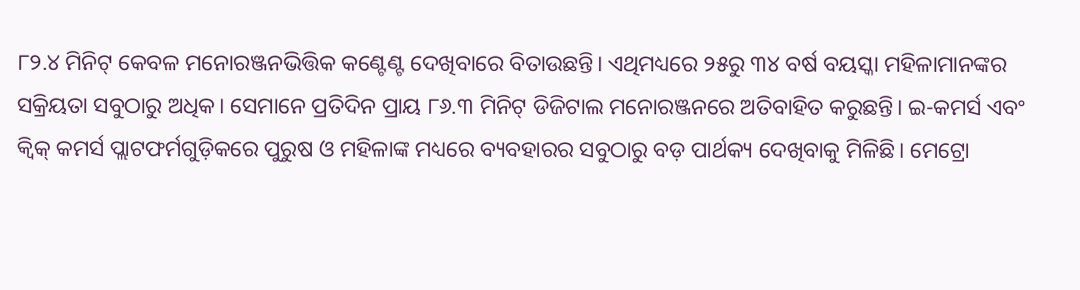୮୨.୪ ମିନିଟ୍ କେବଳ ମନୋରଞ୍ଜନଭିତ୍ତିକ କଣ୍ଟେଣ୍ଟ ଦେଖିବାରେ ବିତାଉଛନ୍ତି। ଏଥିମଧ୍ୟରେ ୨୫ରୁ ୩୪ ବର୍ଷ ବୟସ୍କା ମହିଳାମାନଙ୍କର ସକ୍ରିୟତା ସବୁଠାରୁ ଅଧିକ। ସେମାନେ ପ୍ରତିଦିନ ପ୍ରାୟ ୮୬.୩ ମିନିଟ୍ ଡିଜିଟାଲ ମନୋରଞ୍ଜନରେ ଅତିବାହିତ କରୁଛନ୍ତି। ଇ-କମର୍ସ ଏବଂ କ୍ୱିକ୍ କମର୍ସ ପ୍ଲାଟଫର୍ମଗୁଡ଼ିକରେ ପୁରୁଷ ଓ ମହିଳାଙ୍କ ମଧ୍ୟରେ ବ୍ୟବହାରର ସବୁଠାରୁ ବଡ଼ ପାର୍ଥକ୍ୟ ଦେଖିବାକୁ ମିଳିଛି। ମେଟ୍ରୋ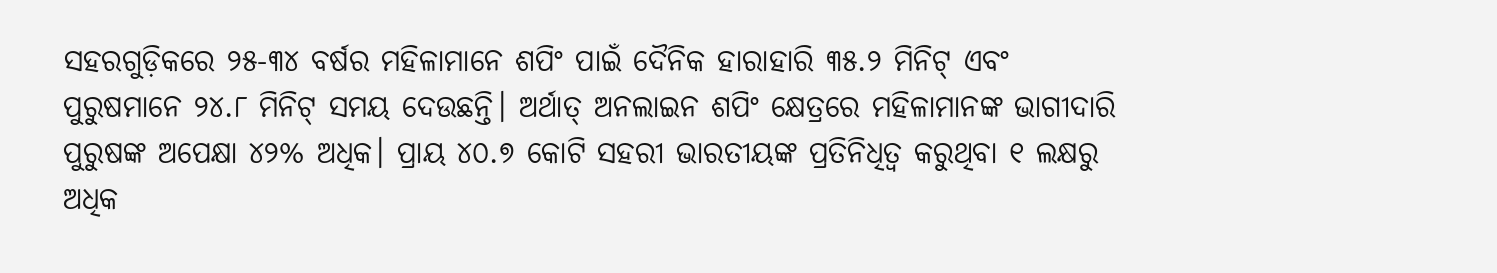ସହରଗୁଡ଼ିକରେ ୨୫-୩୪ ବର୍ଷର ମହିଳାମାନେ ଶପିଂ ପାଇଁ ଦୈନିକ ହାରାହାରି ୩୫.୨ ମିନିଟ୍ ଏବଂ ପୁରୁଷମାନେ ୨୪.୮ ମିନିଟ୍ ସମୟ ଦେଉଛନ୍ତି। ଅର୍ଥାତ୍ ଅନଲାଇନ ଶପିଂ କ୍ଷେତ୍ରରେ ମହିଳାମାନଙ୍କ ଭାଗୀଦାରି ପୁରୁଷଙ୍କ ଅପେକ୍ଷା ୪୨% ଅଧିକ। ପ୍ରାୟ ୪୦.୭ କୋଟି ସହରୀ ଭାରତୀୟଙ୍କ ପ୍ରତିନିଧିତ୍ୱ କରୁଥିବା ୧ ଲକ୍ଷରୁ ଅଧିକ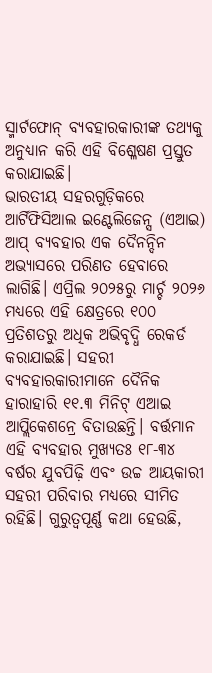ସ୍ମାର୍ଟଫୋନ୍ ବ୍ୟବହାରକାରୀଙ୍କ ତଥ୍ୟକୁ ଅନୁଧ୍ୟାନ କରି ଏହି ବିଶ୍ଳେଷଣ ପ୍ରସ୍ତୁତ କରାଯାଇଛି।
ଭାରତୀୟ ସହରଗୁଡ଼ିକରେ ଆର୍ଟିଫିସିଆଲ ଇଣ୍ଟେଲିଜେନ୍ସ (ଏଆଇ) ଆପ୍ ବ୍ୟବହାର ଏକ ଦୈନନ୍ଦିନ ଅଭ୍ୟାସରେ ପରିଣତ ହେବାରେ ଲାଗିଛି। ଏପ୍ରିଲ ୨୦୨୫ରୁ ମାର୍ଚ୍ଚ ୨୦୨୬ ମଧ୍ୟରେ ଏହି କ୍ଷେତ୍ରରେ ୧୦୦ ପ୍ରତିଶତରୁ ଅଧିକ ଅଭିବୃଦ୍ଧି ରେକର୍ଡ କରାଯାଇଛି। ସହରୀ ବ୍ୟବହାରକାରୀମାନେ ଦୈନିକ ହାରାହାରି ୧୧.୩ ମିନିଟ୍ ଏଆଇ ଆପ୍ଲିକେଶନ୍ରେ ବିତାଉଛନ୍ତି। ବର୍ତ୍ତମାନ ଏହି ବ୍ୟବହାର ମୁଖ୍ୟତଃ ୧୮-୩୪ ବର୍ଷର ଯୁବପିଢ଼ି ଏବଂ ଉଚ୍ଚ ଆୟକାରୀ ସହରୀ ପରିବାର ମଧ୍ୟରେ ସୀମିତ ରହିଛି। ଗୁରୁତ୍ୱପୂର୍ଣ୍ଣ କଥା ହେଉଛି,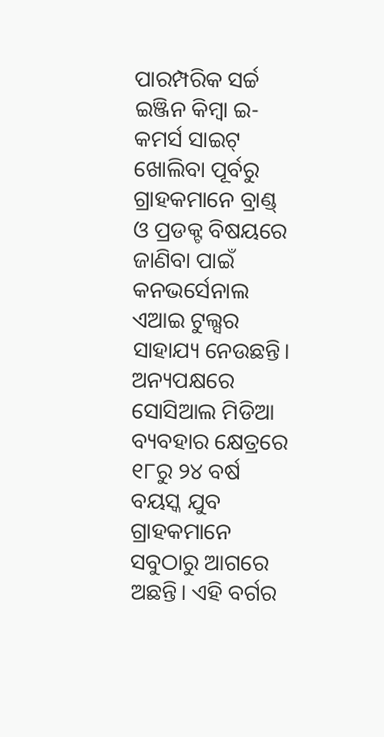ପାରମ୍ପରିକ ସର୍ଚ୍ଚ ଇଞ୍ଜିନ କିମ୍ବା ଇ-କମର୍ସ ସାଇଟ୍ ଖୋଲିବା ପୂର୍ବରୁ ଗ୍ରାହକମାନେ ବ୍ରାଣ୍ଡ୍ ଓ ପ୍ରଡକ୍ଟ ବିଷୟରେ ଜାଣିବା ପାଇଁ କନଭର୍ସେନାଲ ଏଆଇ ଟୁଲ୍ସର ସାହାଯ୍ୟ ନେଉଛନ୍ତି।
ଅନ୍ୟପକ୍ଷରେ ସୋସିଆଲ ମିଡିଆ ବ୍ୟବହାର କ୍ଷେତ୍ରରେ ୧୮ରୁ ୨୪ ବର୍ଷ ବୟସ୍କ ଯୁବ ଗ୍ରାହକମାନେ ସବୁଠାରୁ ଆଗରେ ଅଛନ୍ତି। ଏହି ବର୍ଗର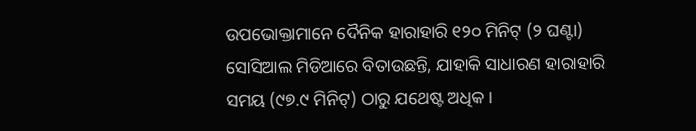ଉପଭୋକ୍ତାମାନେ ଦୈନିକ ହାରାହାରି ୧୨୦ ମିନିଟ୍ (୨ ଘଣ୍ଟା) ସୋସିଆଲ ମିଡିଆରେ ବିତାଉଛନ୍ତି, ଯାହାକି ସାଧାରଣ ହାରାହାରି ସମୟ (୯୭.୯ ମିନିଟ୍) ଠାରୁ ଯଥେଷ୍ଟ ଅଧିକ।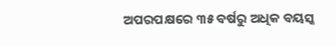ଅପରପକ୍ଷରେ ୩୫ ବର୍ଷରୁ ଅଧିକ ବୟସ୍କ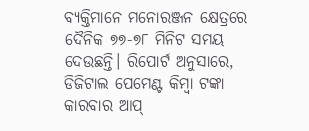ବ୍ୟକ୍ତିମାନେ ମନୋରଞ୍ଜନ କ୍ଷେତ୍ରରେ ଦୈନିକ ୭୭-୭୮ ମିନିଟ ସମୟ ଦେଉଛନ୍ତି। ରିପୋର୍ଟ ଅନୁସାରେ, ଡିଜିଟାଲ ପେମେଣ୍ଟ କିମ୍ବା ଟଙ୍କା କାରବାର ଆପ୍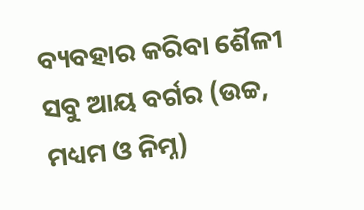ବ୍ୟବହାର କରିବା ଶୈଳୀ ସବୁ ଆୟ ବର୍ଗର (ଉଚ୍ଚ, ମଧ୍ୟମ ଓ ନିମ୍ନ)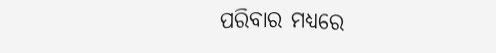ପରିବାର ମଧ୍ୟରେ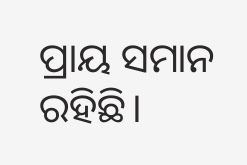ପ୍ରାୟ ସମାନ ରହିଛି।